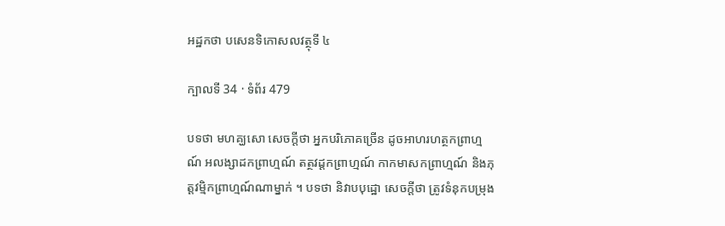អដ្ឋកថា បសេនទិកោសលវត្ថុទី ៤

ក្បាលទី 34 · ទំព័រ 479

បទថា មហគ្ឃសោ សេចក្តីថា អ្នកបរិភោគច្រើន ដូចអាហរហត្ថកព្រាហ្មណ៍ អលង្សាដកព្រាហ្មណ៍ តត្ថវដ្តកព្រាហ្មណ៍ កាកមាសកព្រាហ្មណ៍ និងភុត្តវម្មិកព្រាហ្មណ៍ណាម្នាក់ ។ បទថា និវាបបុដ្ឋោ សេចក្តីថា ត្រូវទំនុកបម្រុង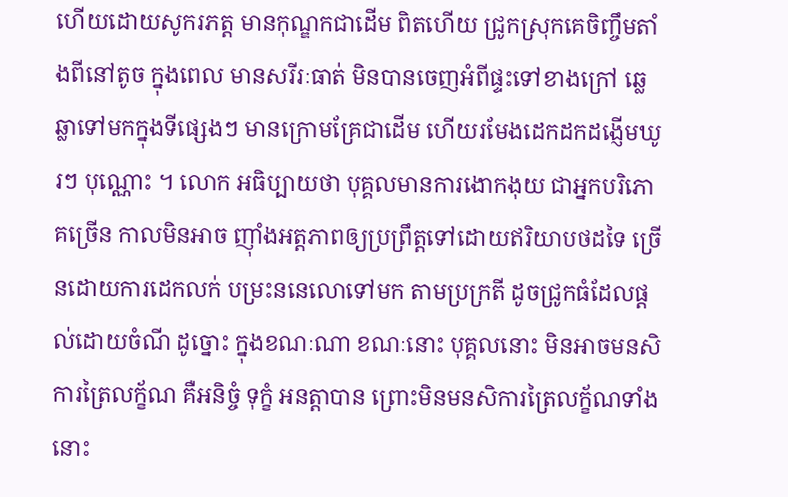ហើយដោយសូករភត្ត មានកុណ្ឌកជាដើម ពិតហើយ ជ្រូកស្រុកគេចិញ្ចឹមតាំងពីនៅតូច ក្នុងពេល មានសរីរៈធាត់ មិនបានចេញអំពីផ្ទះទៅខាងក្រៅ ឆ្លេឆ្លាទៅមកក្នុងទីផ្សេងៗ មានក្រោមគ្រែជាដើម ហើយរមែងដេកដកដង្ញើមឃូរៗ បុណ្ណោះ ។ លោក អធិប្បាយថា បុគ្គលមានការងោកងុយ ជាអ្នកបរិភោគច្រើន កាលមិនអាច ញ៉ាំងអត្តភាពឲ្យប្រព្រឹត្តទៅដោយឥរិយាបថដទៃ ច្រើនដោយការដេកលក់ បម្រះននេលោទៅមក តាមប្រក្រតី ដូចជ្រូកធំដែលផ្តល់ដោយចំណី ដូច្នោះ ក្នុងខណៈណា ខណៈនោះ បុគ្គលនោះ មិនអាចមនសិការត្រៃលក័្ខណ គឺអនិច្ចំ ទុក្ខំ អនត្តាបាន ព្រោះមិនមនសិការត្រៃលក្ខ័ណទាំងនោះ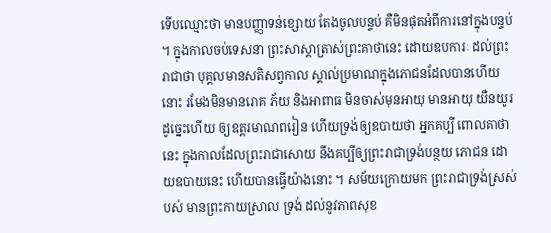ទើបឈ្មោះថា មានបញ្ញាទន់ខ្សោយ តែងចូលបន្ទប់ គឺមិនផុតអំពីការនៅក្នុងបន្ទប់ ។ ក្នុងកាលចប់ទេសនា ព្រះសាស្តាត្រាស់ព្រះគាថានេះ ដោយឧបការៈ ដល់ព្រះរាជាថា បុគ្គលមានសតិសព្វកាល ស្គាល់ប្រមាណក្នុងភោជនដែលបានហើយ នោះ រមែងមិនមានរោគ ភ័យ និងអាពាធ មិនចាស់មុនអាយុ មានអាយុ យឺនយូរ ដូច្នេះហើយ ឲ្យឧត្តរមាណពរៀន ហើយទ្រង់ឲ្យឧបាយថា អ្នកគប្បី ពោលគាថានេះ ក្នុងកាលដែលព្រះរាជាសោយ នឹងគប្បីឲ្យព្រះរាជាទ្រង់បន្ថយ ភោជន ដោយឧបាយនេះ ហើយបានធ្វើយ៉ាងនោះ ។ សម័យក្រោយមក ព្រះរាជាទ្រង់ស្រស់បស់ មានព្រះកាយស្រាល ទ្រង់ ដល់នូវភាពសុខ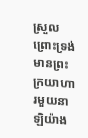ស្រួល ព្រោះទ្រង់មានព្រះក្រយាហារមួយនាឡិយ៉ាង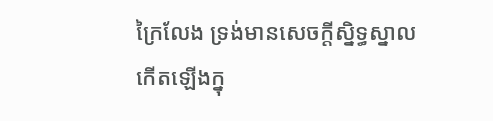ក្រៃលែង ទ្រង់មានសេចក្តីស្និទ្ធស្នាល កើតឡើងក្នុ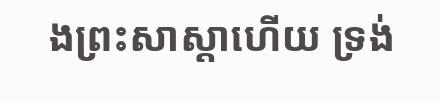ងព្រះសាស្តាហើយ ទ្រង់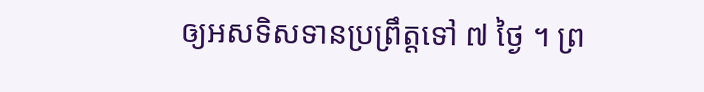ឲ្យអសទិសទានប្រព្រឹត្តទៅ ៧ ថ្ងៃ ។ ព្រ